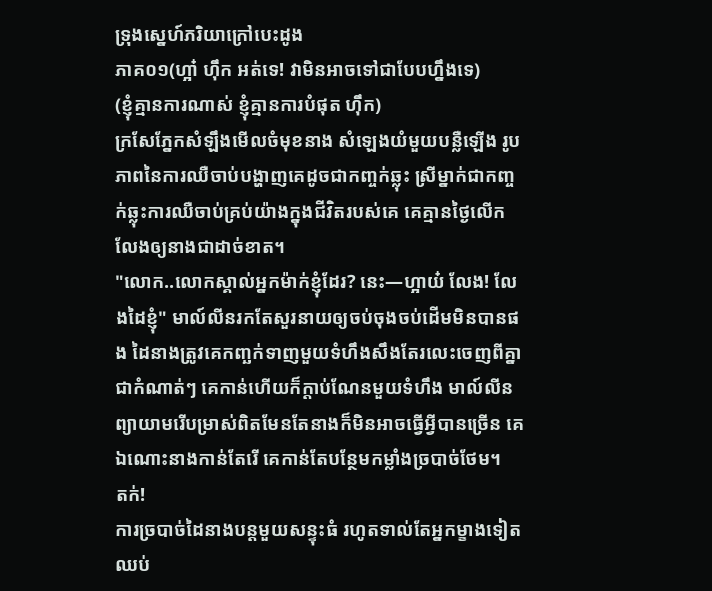ទ្រុងស្នេហ៍ភរិយាក្រៅបេះដូង
ភាគ០១(ហ្អា៎ ហ៊ឹក អត់ទេ! វាមិនអាចទៅជាបែបហ្នឹងទេ)
(ខ្ញុំគ្មានការណាស់ ខ្ញុំគ្មានការបំផុត ហ៊ឹក)
ក្រសែភ្នែកសំឡឹងមើលចំមុខនាង សំឡេងយំមួយបន្លឺឡើង រូបភាពនៃការឈឺចាប់បង្ហាញគេដូចជាកញ្ចក់ឆ្លុះ ស្រីម្នាក់ជាកញ្ចក់ឆ្លុះការឈឺចាប់គ្រប់យ៉ាងក្នុងជីវិតរបស់គេ គេគ្មានថ្ងៃលើកលែងឲ្យនាងជាដាច់ខាត។
"លោក..លោកស្គាល់អ្នកម៉ាក់ខ្ញុំដែរ? នេះ—ហ្អាយ៎ លែង! លែងដៃខ្ញុំ" មាល៍លីនរកតែសួរនាយឲ្យចប់ចុងចប់ដើមមិនបានផង ដៃនាងត្រូវគេកញ្ឆក់ទាញមួយទំហឹងសឹងតែរលេះចេញពីគ្នាជាកំណាត់ៗ គេកាន់ហើយក៏ក្ដាប់ណែនមួយទំហឹង មាល៍លីនព្យាយាមរើបម្រាស់ពិតមែនតែនាងក៏មិនអាចធ្វើអ្វីបានច្រើន គេឯណោះនាងកាន់តែរើ គេកាន់តែបន្ថែមកម្លាំងច្របាច់ថែម។
តក់!
ការច្របាច់ដៃនាងបន្តមួយសន្ទុះធំ រហូតទាល់តែអ្នកម្ខាងទៀតឈប់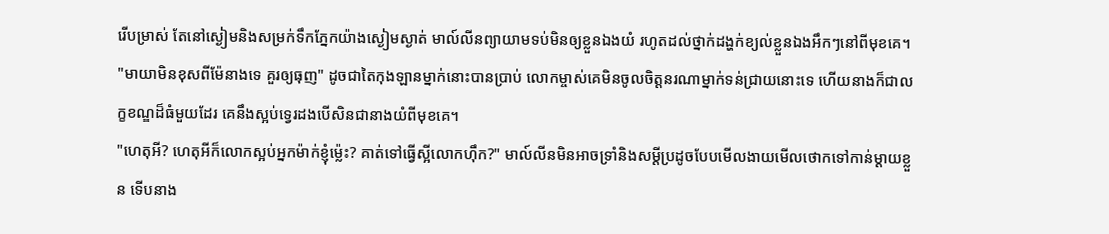រើបម្រាស់ តែនៅស្ងៀមនិងសម្រក់ទឹកភ្នែកយ៉ាងស្ងៀមស្ងាត់ មាល៍លីនព្យាយាមទប់មិនឲ្យខ្លួនឯងយំ រហូតដល់ថ្នាក់ដង្ហក់ខ្យល់ខ្លួនឯងអឹកៗនៅពីមុខគេ។
"មាយាមិនខុសពីម៉ែនាងទេ គួរឲ្យធុញ" ដូចជាតៃកុងឡានម្នាក់នោះបានប្រាប់ លោកម្ចាស់គេមិនចូលចិត្តនរណាម្នាក់ទន់ជ្រាយនោះទេ ហើយនាងក៏ជាលក្ខខណ្ឌដ៏ធំមួយដែរ គេនឹងស្អប់ទ្វេរដងបើសិនជានាងយំពីមុខគេ។
"ហេតុអី? ហេតុអីក៏លោកស្អប់អ្នកម៉ាក់ខ្ញុំម៉្លេះ? គាត់ទៅធ្វើស្អីលោកហ៊ឹក?" មាល៍លីនមិនអាចទ្រាំនិងសម្ដីប្រដូចបែបមើលងាយមើលថោកទៅកាន់ម្ដាយខ្លួន ទើបនាង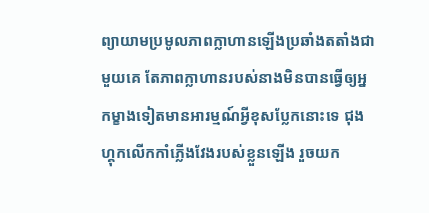ព្យាយាមប្រមូលភាពក្លាហានឡើងប្រឆាំងតតាំងជាមួយគេ តែភាពក្លាហានរបស់នាងមិនបានធ្វើឲ្យអ្នកម្ខាងទៀតមានអារម្មណ៍អ្វីខុសប្លែកនោះទេ ជុងហ្គុកលើកកាំភ្លើងវែងរបស់ខ្លួនឡើង រួចយក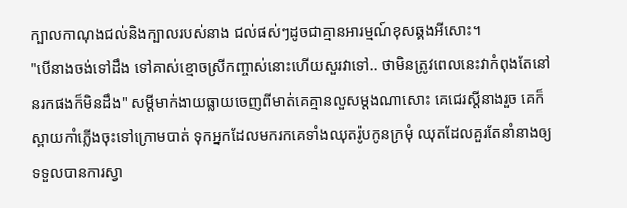ក្បាលកាណុងជល់និងក្បាលរបស់នាង ជល់ផស់ៗដូចជាគ្មានអារម្មណ៍ខុសឆ្គងអីសោះ។
"បើនាងចង់ទៅដឹង ទៅគាស់ខ្មោចស្រីកញ្ចាស់នោះហើយសួរវាទៅ.. ថាមិនត្រូវពេលនេះវាកំពុងតែនៅនរកផងក៏មិនដឹង" សម្ដីមាក់ងាយធ្លាយចេញពីមាត់គេគ្មានលួសម្ដងណាសោះ គេជេរស្ដីនាងរួច គេក៏ស្ពាយកាំភ្លើងចុះទៅក្រោមបាត់ ទុកអ្នកដែលមករកគេទាំងឈុតរ៉ូបកូនក្រមុំ ឈុតដែលគួរតែនាំនាងឲ្យទទួលបានការស្វា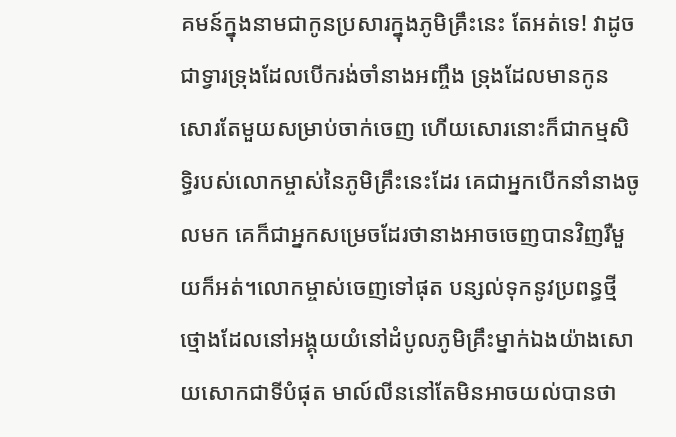គមន៍ក្នុងនាមជាកូនប្រសារក្នុងភូមិគ្រឹះនេះ តែអត់ទេ! វាដូចជាទ្វារទ្រុងដែលបើករង់ចាំនាងអញ្ចឹង ទ្រុងដែលមានកូនសោរតែមួយសម្រាប់ចាក់ចេញ ហើយសោរនោះក៏ជាកម្មសិទ្ធិរបស់លោកម្ចាស់នៃភូមិគ្រឹះនេះដែរ គេជាអ្នកបើកនាំនាងចូលមក គេក៏ជាអ្នកសម្រេចដែរថានាងអាចចេញបានវិញរឺមួយក៏អត់។លោកម្ចាស់ចេញទៅផុត បន្សល់ទុកនូវប្រពន្ធថ្មីថ្មោងដែលនៅអង្គុយយំនៅដំបូលភូមិគ្រឹះម្នាក់ឯងយ៉ាងសោយសោកជាទីបំផុត មាល៍លីននៅតែមិនអាចយល់បានថា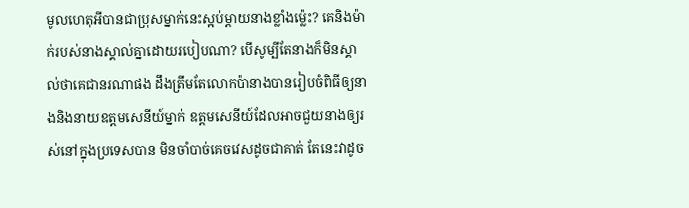មូលហេតុអីបានជាប្រុសម្នាក់នេះស្អប់ម្ដាយនាងខ្លាំងម៉្លេះ? គេនិងម៉ាក់របស់នាងស្គាល់គ្នាដោយរបៀបណា? បើសូម្បីតែនាងក៏មិនស្គាល់ថាគេជានរណាផង ដឹងត្រឹមតែលោកប៉ានាងបានរៀបចំពិធីឲ្យនាងនិងនាយឧត្តមសេនីយ៍ម្នាក់ ឧត្តមសេនីយ៍ដែលអាចជួយនាងឲ្យរស់នៅក្នុងប្រទេសបាន មិនចាំបាច់គេចវេសដូចជាគាត់ តែនេះវាដូច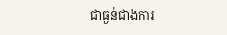ជាធ្ងន់ជាងការ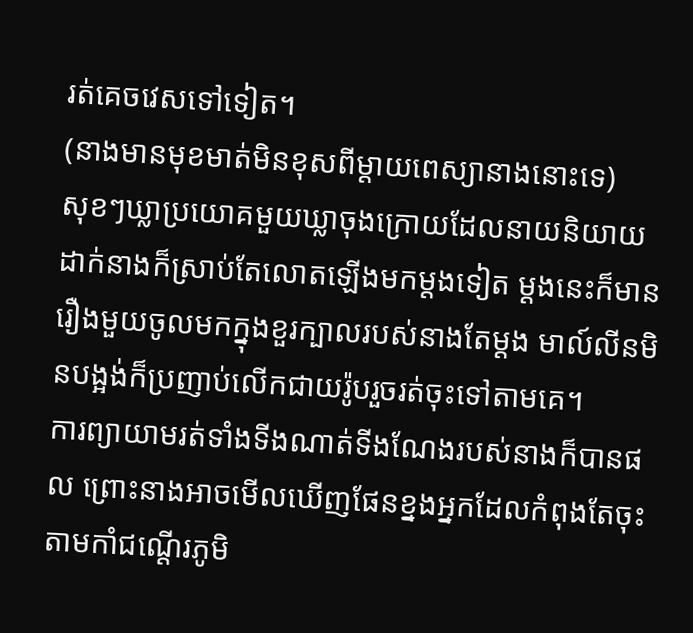រត់គេចវេសទៅទៀត។
(នាងមានមុខមាត់មិនខុសពីម្ដាយពេស្យានាងនោះទេ)
សុខៗឃ្លាប្រយោគមួយឃ្លាចុងក្រោយដែលនាយនិយាយដាក់នាងក៏ស្រាប់តែលោតឡើងមកម្ដងទៀត ម្ដងនេះក៏មានរឿងមួយចូលមកក្នុងខួរក្បាលរបស់នាងតែម្ដង មាល៍លីនមិនបង្អង់ក៏ប្រញាប់លើកជាយរ៉ូបរួចរត់ចុះទៅតាមគេ។
ការព្យាយាមរត់ទាំងទីងណាត់ទីងណែងរបស់នាងក៏បានផល ព្រោះនាងអាចមើលឃើញផែនខ្នងអ្នកដែលកំពុងតែចុះតាមកាំជណ្ដើរភូមិ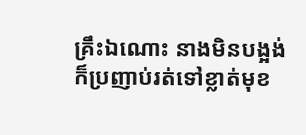គ្រឹះឯណោះ នាងមិនបង្អង់ក៏ប្រញាប់រត់ទៅខ្លាត់មុខ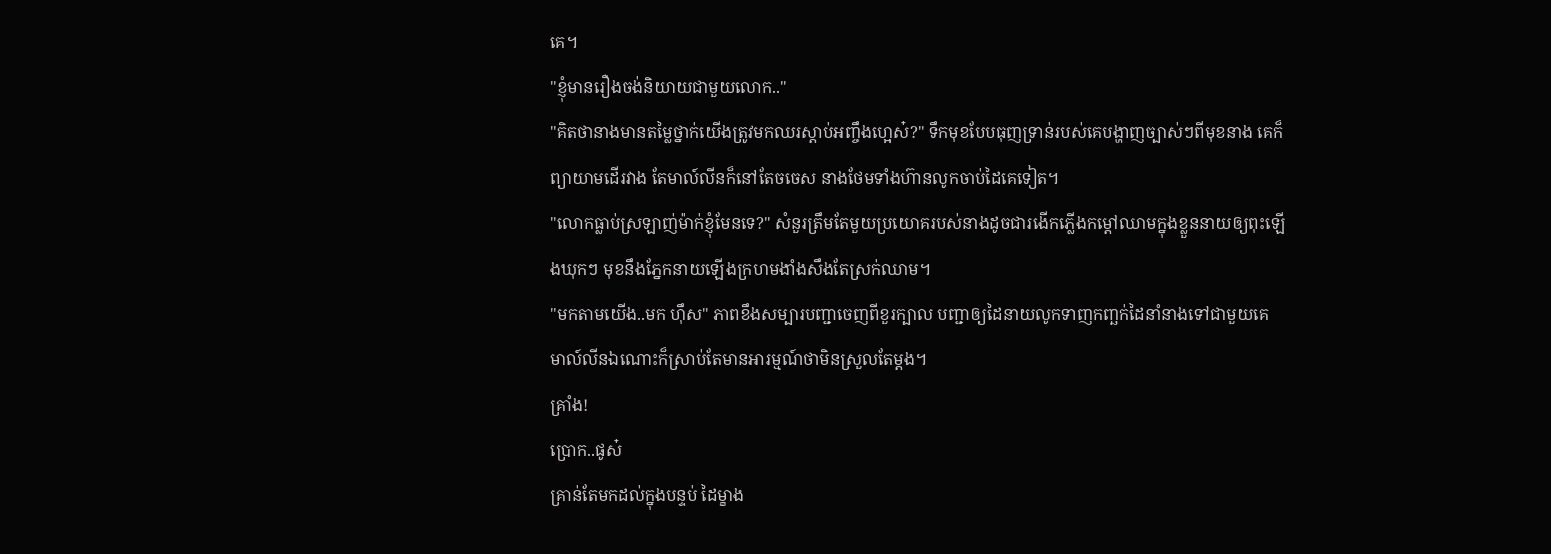គេ។
"ខ្ញុំមានរឿងចង់និយាយជាមួយលោក.."
"គិតថានាងមានតម្លៃថ្នាក់យើងត្រូវមកឈរស្ដាប់អញ្ចឹងហ្អេស៎?" ទឹកមុខបែបធុញទ្រាន់របស់គេបង្ហាញច្បាស់ៗពីមុខនាង គេក៏ព្យាយាមដើរវាង តែមាល៍លីនក៏នៅតែចចេស នាងថែមទាំងហ៊ានលូកចាប់ដៃគេទៀត។
"លោកធ្លាប់ស្រឡាញ់ម៉ាក់ខ្ញុំមែនទេ?" សំនួរត្រឹមតែមួយប្រយោគរបស់នាងដូចជារងើកភ្លើងកម្ដៅឈាមក្នុងខ្លួននាយឲ្យពុះឡើងឃុកៗ មុខនឹងភ្នែកនាយឡើងក្រហមងាំងសឹងតែស្រក់ឈាម។
"មកតាមយើង..មក ហ៊ឹស" ភាពខឹងសម្បារបញ្ជាចេញពីខួរក្បាល បញ្ជាឲ្យដៃនាយលូកទាញកញ្ឆក់ដៃនាំនាងទៅជាមួយគេ មាល៍លីនឯណោះក៏ស្រាប់តែមានអារម្មណ៍ថាមិនស្រួលតែម្ដង។
គ្រាំង!
ប្រោក..ផូស៎
គ្រាន់តែមកដល់ក្នុងបន្ទប់ ដៃម្ខាង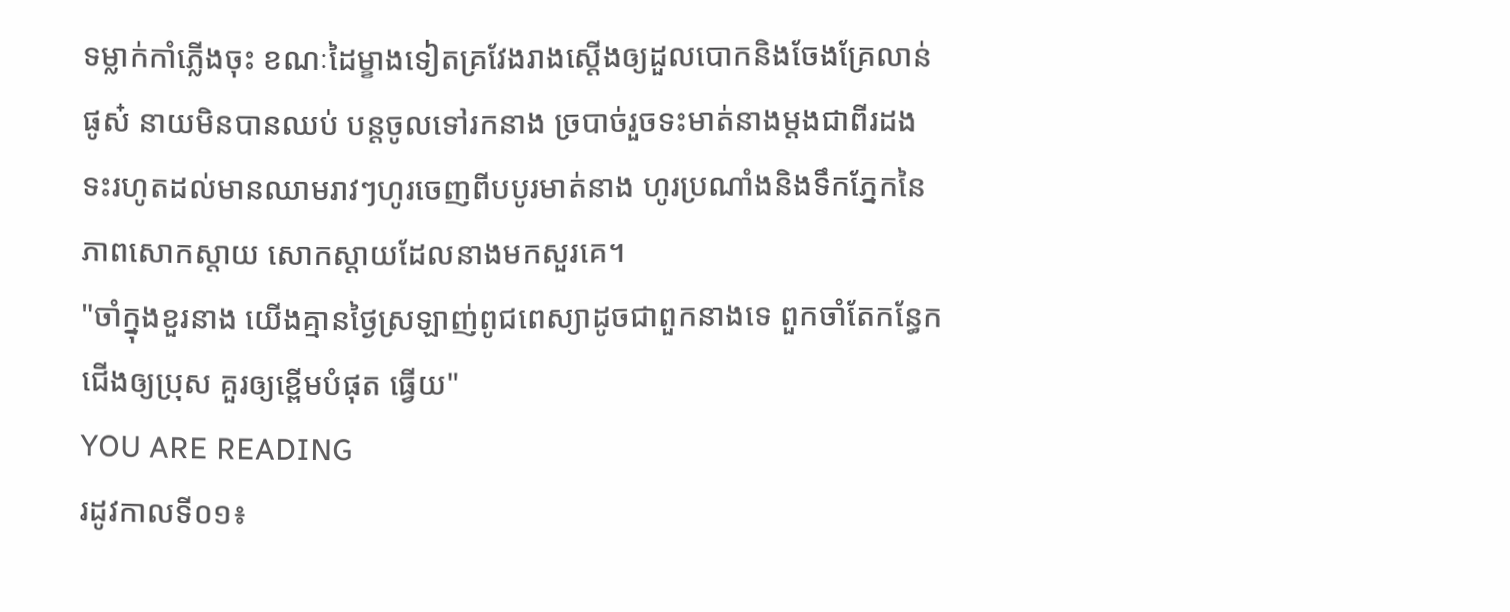ទម្លាក់កាំភ្លើងចុះ ខណៈដៃម្ខាងទៀតគ្រវែងរាងស្ដើងឲ្យដួលបោកនិងចែងគ្រែលាន់ផូស៎ នាយមិនបានឈប់ បន្តចូលទៅរកនាង ច្របាច់រួចទះមាត់នាងម្ដងជាពីរដង ទះរហូតដល់មានឈាមរាវៗហូរចេញពីបបូរមាត់នាង ហូរប្រណាំងនិងទឹកភ្នែកនៃភាពសោកស្ដាយ សោកស្ដាយដែលនាងមកសួរគេ។
"ចាំក្នុងខួរនាង យើងគ្មានថ្ងៃស្រឡាញ់ពូជពេស្យាដូចជាពួកនាងទេ ពួកចាំតែកន្ធែកជើងឲ្យប្រុស គួរឲ្យខ្ពើមបំផុត ធ្វើយ"
YOU ARE READING
រដូវកាលទី០១៖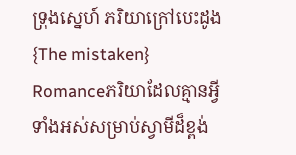ទ្រុងស្នេហ៍ ភរិយាក្រៅបេះដូង {The mistaken}
Romanceភរិយាដែលគ្មានអ្វីទាំងអស់សម្រាប់ស្វាមីដ៏ខ្ពង់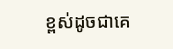ខ្ពស់ដូចជាគេ